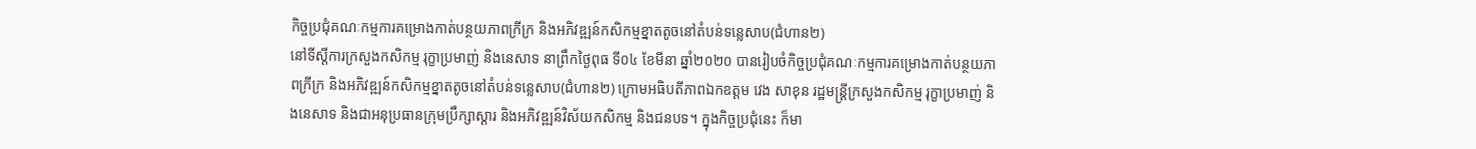កិច្ចប្រជុំគណៈកម្មការគម្រោងកាត់បន្ថយភាពក្រីក្រ និងអភិវឌ្ឍន៍កសិកម្មខ្នាតតូចនៅតំបន់ទន្លេសាប(ជំហាន២)
នៅទីស្តីការក្រសួងកសិកម្ម រុក្ខាប្រមាញ់ និងនេសាទ នាព្រឹកថ្ងៃពុធ ទី០៤ ខែមីនា ឆ្នាំ២០២០ បានរៀបចំកិច្ចប្រជុំគណៈកម្មការគម្រោងកាត់បន្ថយភាពក្រីក្រ និងអភិវឌ្ឍន៍កសិកម្មខ្នាតតូចនៅតំបន់ទន្លេសាប(ជំហាន២) ក្រោមអធិបតីភាពឯកឧត្តម វេង សាខុន រដ្ឋមន្រ្តីក្រសួងកសិកម្ម រុក្ខាប្រមាញ់ និងនេសាទ និងជាអនុប្រធានក្រុមប្រឹក្សាស្តារ និងអភិវឌ្ឍន៍វិស័យកសិកម្ម និងជនបទ។ ក្នុងកិច្ចប្រជុំនេះ ក៏មា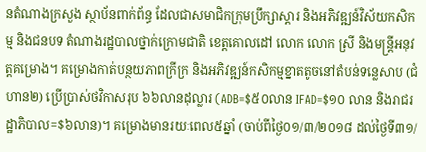នតំណាងក្រសួង ស្ថាប័នពាក់ព័ន្ធ ដែលជាសមាជិកក្រុមប្រឹក្សាស្តារ និងអភិវឌ្ឍន៍វិស័យកសិកម្ម និងជនបទ តំណាងរដ្ឋបាលថ្នាក់ក្រោមជាតិ ខេត្តគោលដៅ លោក លោក ស្រី និងមន្រ្តីអនុវត្តគម្រោង។ គម្រោងកាត់បន្ថយភាពក្រីក្រ និងអភិវឌ្ឍន៍កសិកម្មខ្នាតតូចនៅតំបន់ទន្លេសាប (ជំហាន២) ប្រើប្រាស់ថវិកាសរុប ៦៦លានដុល្លារ (ADB=$៥០លាន IFAD=$១០ លាន និងរាជរដ្ឋាភិបាល=$៦លាន)។ គម្រោងមានរយៈពេល៥ឆ្នាំ (ចាប់ពីថ្ងៃ០១/៣/២០១៨ ដល់ថ្ងៃទី៣១/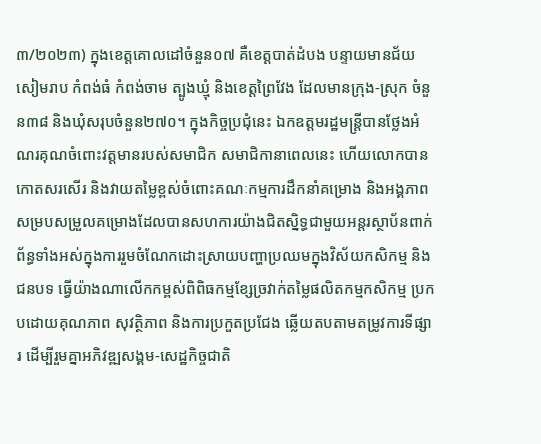៣/២០២៣) ក្នុងខេត្តគោលដៅចំនួន០៧ គឺខេត្តបាត់ដំបង បន្ទាយមានជ័យ សៀមរាប កំពង់ធំ កំពង់ចាម ត្បូងឃ្មុំ និងខេត្តព្រៃវែង ដែលមានក្រុង-ស្រុក ចំនួន៣៨ និងឃុំសរុបចំនួន២៧០។ ក្នុងកិច្ចប្រជុំនេះ ឯកឧត្តមរដ្ឋមន្ត្រីបានថ្លែងអំណរគុណចំពោះវត្តមានរបស់សមាជិក សមាជិកានាពេលនេះ ហើយលោកបានកោតសរសើរ និងវាយតម្លៃខ្ពស់ចំពោះគណៈកម្មការដឹកនាំគម្រោង និងអង្គភាពសម្របសម្រួលគម្រោងដែលបានសហការយ៉ាងជិតស្និទ្ធជាមួយអន្តរស្ថាប័នពាក់ព័ន្ធទាំងអស់ក្នុងការរួមចំណែកដោះស្រាយបញ្ហាប្រឈមក្នុងវិស័យកសិកម្ម និងជនបទ ធ្វើយ៉ាងណាលើកកម្ពស់ពិពិធកម្មខ្សែច្រវាក់តម្លៃផលិតកម្មកសិកម្ម ប្រកបដោយគុណភាព សុវត្ថិភាព និងការប្រកួតប្រជែង ឆ្លើយតបតាមតម្រូវការទីផ្សារ ដើម្បីរួមគ្នាអភិវឌ្ឍសង្គម-សេដ្ឋកិច្ចជាតិ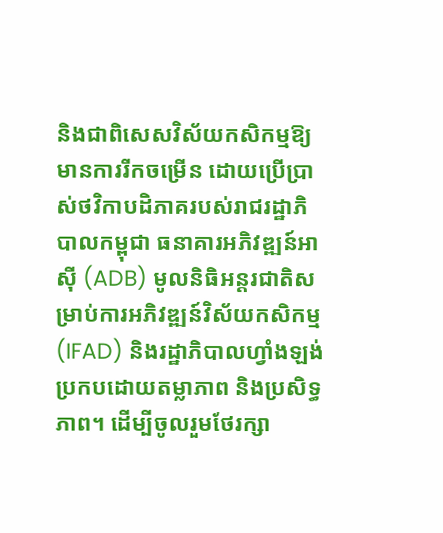និងជាពិសេសវិស័យកសិកម្មឱ្យមានការរីកចម្រើន ដោយប្រើប្រាស់ថវិកាបដិភាគរបស់រាជរដ្ឋាភិបាលកម្ពុជា ធនាគារអភិវឌ្ឍន៍អាស៊ី (ADB) មូលនិធិអន្តរជាតិសម្រាប់ការអភិវឌ្ឍន៍វិស័យកសិកម្ម (IFAD) និងរដ្ឋាភិបាលហ្វាំងឡង់ ប្រកបដោយតម្លាភាព និងប្រសិទ្ធភាព។ ដើម្បីចូលរួមថែរក្សា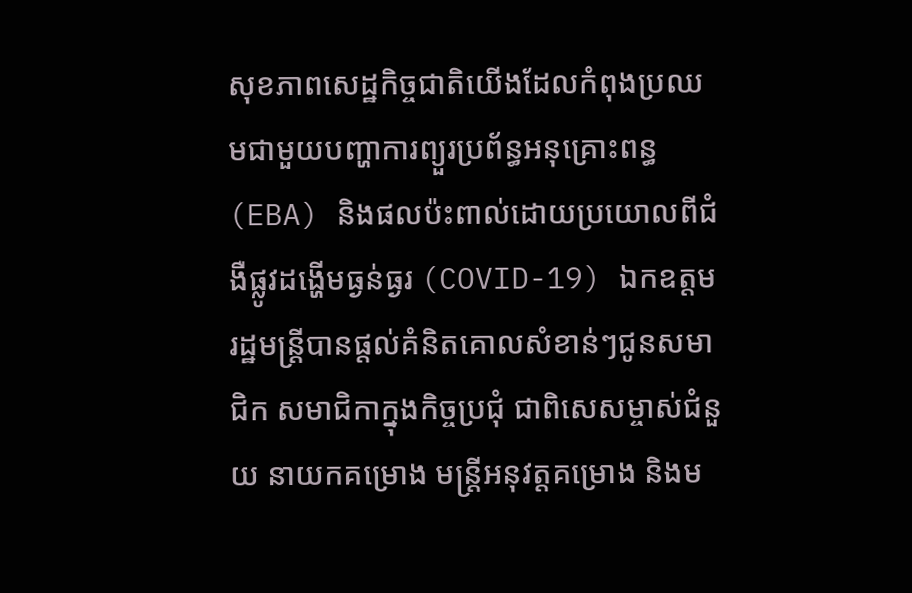សុខភាពសេដ្ឋកិច្ចជាតិយើងដែលកំពុងប្រឈមជាមួយបញ្ហាការព្យួរប្រព័ន្ធអនុគ្រោះពន្ធ (EBA) និងផលប៉ះពាល់ដោយប្រយោលពីជំងឺផ្លូវដង្ហើមធ្ងន់ធ្ងរ (COVID-19) ឯកឧត្តមរដ្ឋមន្ត្រីបានផ្តល់គំនិតគោលសំខាន់ៗជូនសមាជិក សមាជិកាក្នុងកិច្ចប្រជុំ ជាពិសេសម្ចាស់ជំនួយ នាយកគម្រោង មន្រ្តីអនុវត្តគម្រោង និងម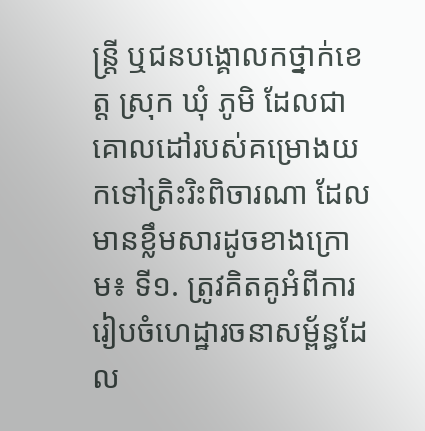ន្រ្តី ឬជនបង្គោលកថ្នាក់ខេត្ត ស្រុក ឃុំ ភូមិ ដែលជាគោលដៅរបស់គម្រោងយកទៅត្រិះរិះពិចារណា ដែលមានខ្លឹមសារដូចខាងក្រោម៖ ទី១. ត្រូវគិតគូអំពីការរៀបចំហេដ្ឋារចនាសម្ព័ន្ធដែល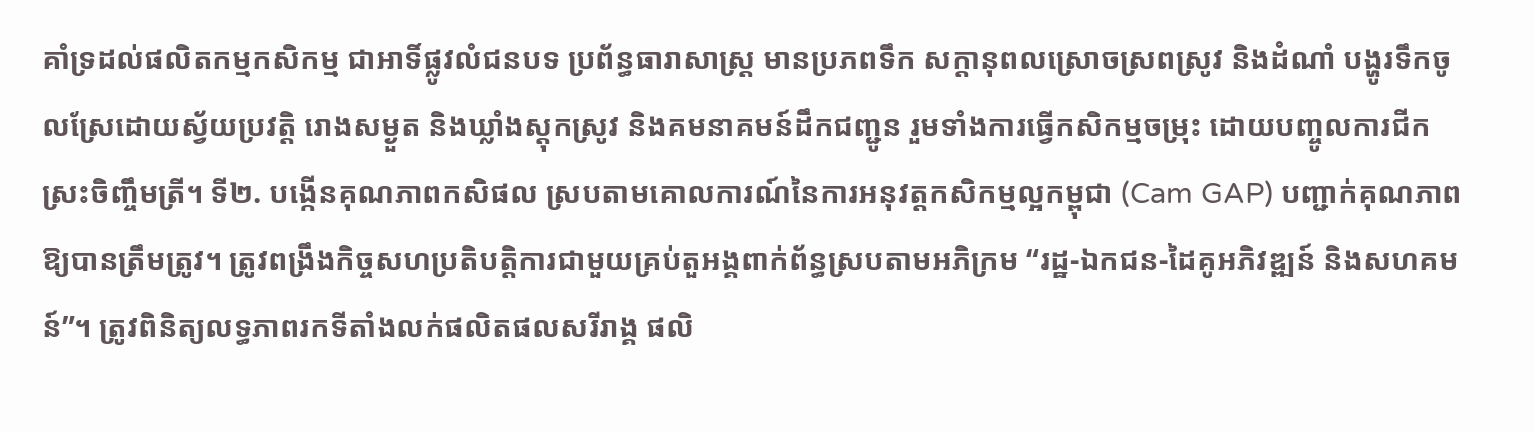គាំទ្រដល់ផលិតកម្មកសិកម្ម ជាអាទិ៍ផ្លូវលំជនបទ ប្រព័ន្ធធារាសាស្ត្រ មានប្រភពទឹក សក្តានុពលស្រោចស្រពស្រូវ និងដំណាំ បង្ហូរទឹកចូលស្រែដោយស្វ័យប្រវត្តិ រោងសម្ងួត និងឃ្លាំងស្តុកស្រូវ និងគមនាគមន៍ដឹកជញ្ជូន រួមទាំងការធ្វើកសិកម្មចម្រុះ ដោយបញ្ចូលការជីកស្រះចិញ្ចឹមត្រី។ ទី២. បង្កើនគុណភាពកសិផល ស្របតាមគោលការណ៍នៃការអនុវត្តកសិកម្មល្អកម្ពុជា (Cam GAP) បញ្ជាក់គុណភាពឱ្យបានត្រឹមត្រូវ។ ត្រូវពង្រឹងកិច្ចសហប្រតិបត្តិការជាមួយគ្រប់តួអង្គពាក់ព័ន្ធស្របតាមអភិក្រម “រដ្ឋ-ឯកជន-ដៃគូអភិវឌ្ឍន៍ និងសហគមន៍”។ ត្រូវពិនិត្យលទ្ធភាពរកទីតាំងលក់ផលិតផលសរីរាង្គ ផលិ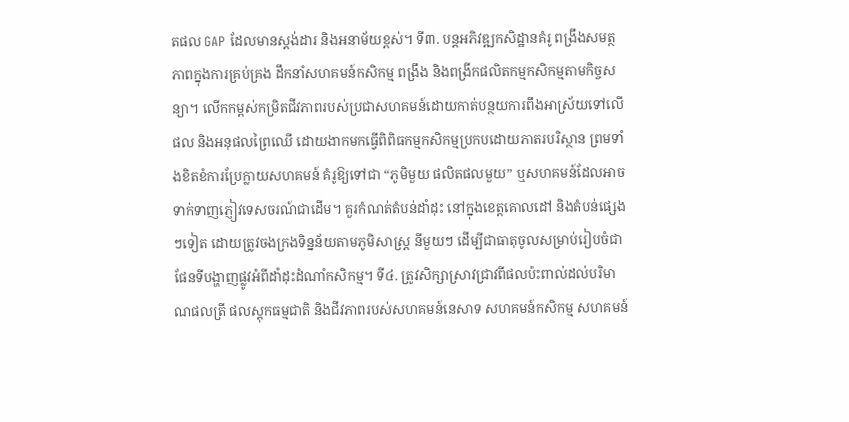តផល GAP ដែលមានស្តង់ដារ និងអនាម័យខ្ពស់។ ទី៣. បន្តអភិវឌ្ឍកសិដ្ឋានគំរូ ពង្រឹងសមត្ថភាពក្នុងការគ្រប់គ្រង ដឹកនាំសហគមន៍កសិកម្ម ពង្រឹង និងពង្រីកផលិតកម្មកសិកម្មតាមកិច្ចសន្យា។ លើកកម្ពស់កម្រិតជីវភាពរបស់ប្រជាសហគមន៍ដោយកាត់បន្ថយការពឹងអាស្រ័យទៅលើផល និងអនុផលព្រៃឈើ ដោយងាកមកធ្វើពិពិធកម្មកសិកម្មប្រកបដោយភាតរបរិស្ថាន ព្រមទាំងខិតខំការប្រែក្លាយសហគមន៍ គំរូឱ្យទៅជា “ភូមិមួយ ផលិតផលមួយ” ឬសហគមន៍ដែលអាចទាក់ទាញភ្ញៀវទេសចរណ៍ជាដើម។ គួរកំណត់តំបន់ដាំដុះ នៅក្នុងខេត្តគោលដៅ និងតំបន់ផ្សេងៗទៀត ដោយត្រូវចងក្រងទិន្នន័យតាមភូមិសាស្ត្រ នីមួយៗ ដើម្បីជាធាតុចូលសម្រាប់រៀបចំជាផែនទីបង្ហាញផ្លូវអំពីដាំដុះដំណាំកសិកម្ម។ ទី៤. ត្រូវសិក្សាស្រាវជ្រាវពីផលប៉ះពាល់ដល់បរិមាណផលត្រី ផលស្តុកធម្មជាតិ និងជីវភាពរបស់សហគមន៍នេសាទ សហគមន៍កសិកម្ម សហគមន៍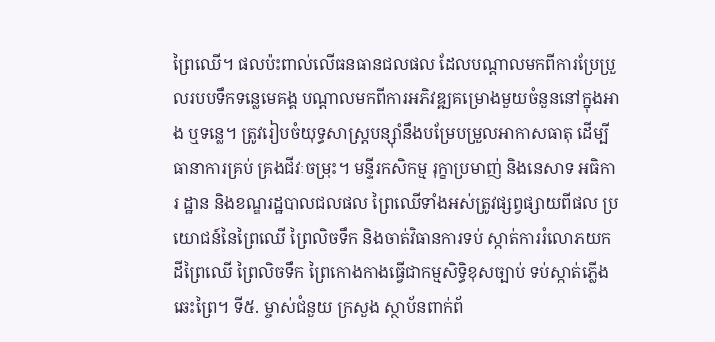ព្រៃឈើ។ ផលប៉ះពាល់លើធនធានជលផល ដែលបណ្តាលមកពីការប្រែប្រួលរបបទឹកទន្លេមេគង្គ បណ្តាលមកពីការអភិវឌ្ឍគម្រោងមួយចំនួននៅក្នុងអាង ឬទន្លេ។ ត្រូវរៀបចំយុទ្ធសាស្ត្របន្ស៊ាំនឹងបម្រែបម្រួលអាកាសធាតុ ដើម្បីធានាការគ្រប់ គ្រងជីវៈចម្រុះ។ មន្ទីរកសិកម្ម រុក្ខាប្រមាញ់ និងនេសាទ អធិការ ដ្ឋាន និងខណ្ឌរដ្ឋបាលជលផល ព្រៃឈើទាំងអស់ត្រូវផ្សព្វផ្សាយពីផល ប្រយោជន៍នៃព្រៃឈើ ព្រៃលិចទឹក និងចាត់វិធានការទប់ ស្កាត់ការរំលោភយកដីព្រៃឈើ ព្រៃលិចទឹក ព្រៃកោងកាងធ្វើជាកម្មសិទ្ធិខុសច្បាប់ ទប់ស្កាត់ភ្លើងឆេះព្រៃ។ ទី៥. ម្ចាស់ជំនួយ ក្រសួង ស្ថាប័នពាក់ព័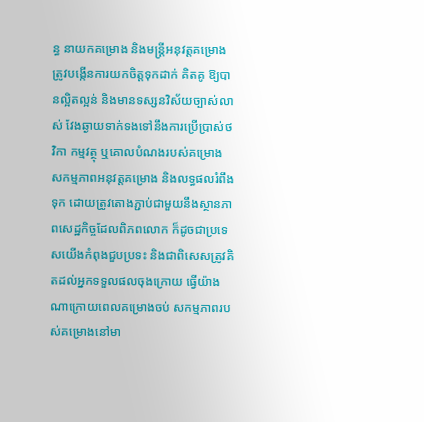ន្ធ នាយកគម្រោង និងមន្រ្តីអនុវត្តគម្រោង ត្រូវបង្កើនការយកចិត្តទុកដាក់ គិតគូ ឱ្យបានល្អិតល្អន់ និងមានទស្សនវិស័យច្បាស់លាស់ វែងឆ្ងាយទាក់ទងទៅនឹងការប្រើប្រាស់ថវិកា កម្មវត្ថុ ឬគោលបំណងរបស់គម្រោង សកម្មភាពអនុវត្តគម្រោង និងលទ្ធផលរំពឹងទុក ដោយត្រូវតោងភ្ជាប់ជាមួយនឹងស្ថានភាពសេដ្ឋកិច្ចដែលពិភពលោក ក៏ដូចជាប្រទេសយើងកំពុងជួបប្រទះ និងជាពិសេសត្រូវគិតដល់អ្នកទទួលផលចុងក្រោយ ធ្វើយ៉ាងណាក្រោយពេលគម្រោងចប់ សកម្មភាពរបស់គម្រោងនៅមា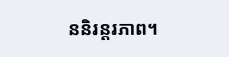ននិរន្តរភាព។